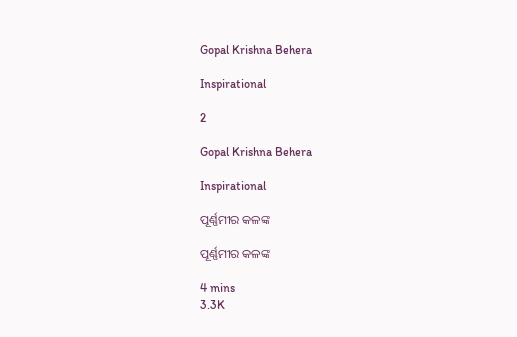Gopal Krishna Behera

Inspirational

2

Gopal Krishna Behera

Inspirational

ପୂର୍ଣ୍ଣମୀର କଳଙ୍କ

ପୂର୍ଣ୍ଣମୀର କଳଙ୍କ

4 mins
3.3K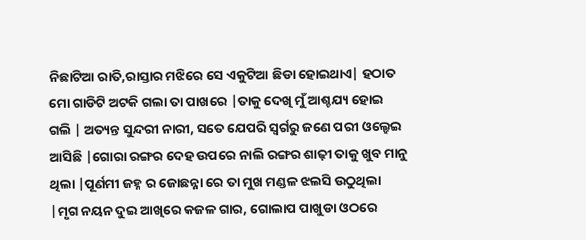ନିଛାଟିଆ ରାତି,ରାସ୍ତାର ମଝିରେ ସେ ଏକୁଟିଆ ଛିଡା ହୋଇଥାଏ| ହଠାତ ମୋ ଗାଡିଟି ଅଟକି ଗଲା ତା ପାଖରେ |ତାକୁ ଦେଖି ମୁଁ ଆଶ୍ଚଯ୍ୟ ହୋଇ ଗଲି | ଅତ୍ୟନ୍ତ ସୁନ୍ଦରୀ ନାରୀ, ସତେ ଯେପରି ସ୍ୱର୍ଗରୁ ଜଣେ ପରୀ ଓଲ୍ହେଇ ଆସିଛି |ଗୋରା ରଙ୍ଗର ଦେହ ଉପରେ ନାଲି ରଙ୍ଗର ଶାଢ଼ୀ ତାକୁ ଖୁବ ମାନୁ ଥିଲା |ପୂର୍ଣମୀ ଜହ୍ନ ର ଜୋଛନ୍ନା ରେ ତା ମୁଖ ମଣ୍ଡଳ ଝଲସି ଉଠୁଥିଲା |ମୃଗ ନୟନ ଦୁଇ ଆଖିରେ କଜଳ ଗାର, ଗୋଲାପ ପାଖୁଡା ଓଠରେ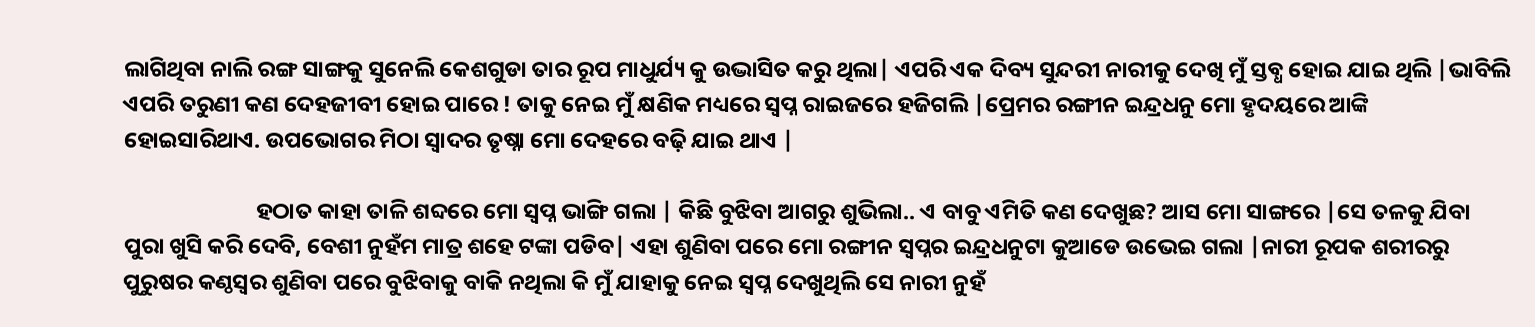ଲାଗିଥିବା ନାଲି ରଙ୍ଗ ସାଙ୍ଗକୁ ସୁନେଲି କେଶଗୁଡା ତାର ରୂପ ମାଧୁର୍ଯ୍ୟ କୁ ଉଦ୍ଭାସିତ କରୁ ଥିଲା| ଏପରି ଏକ ଦିବ୍ୟ ସୁନ୍ଦରୀ ନାରୀକୁ ଦେଖି ମୁଁ ସ୍ତବ୍ଧ ହୋଇ ଯାଇ ଥିଲି |ଭାବିଲି ଏପରି ତରୁଣୀ କଣ ଦେହଜୀବୀ ହୋଇ ପାରେ ! ତାକୁ ନେଇ ମୁଁ କ୍ଷଣିକ ମଧ୍ୟରେ ସ୍ୱପ୍ନ ରାଇଜରେ ହଜିଗଲି |ପ୍ରେମର ରଙ୍ଗୀନ ଇନ୍ଦ୍ରଧନୁ ମୋ ହୃଦୟରେ ଆଙ୍କି ହୋଇସାରିଥାଏ. ଉପଭୋଗର ମିଠା ସ୍ୱାଦର ତୃଷ୍ନା ମୋ ଦେହରେ ବଢ଼ି ଯାଇ ଥାଏ |

                          ହଠାତ କାହା ତାଳି ଶବ୍ଦରେ ମୋ ସ୍ବପ୍ନ ଭାଙ୍ଗି ଗଲା | କିଛି ବୁଝିବା ଆଗରୁ ଶୁଭିଲା.. ଏ ବାବୁ ଏମିତି କଣ ଦେଖୁଛ? ଆସ ମୋ ସାଙ୍ଗରେ |ସେ ତଳକୁ ଯିବା ପୁରା ଖୁସି କରି ଦେବି, ବେଶୀ ନୁହଁମ ମାତ୍ର ଶହେ ଟଙ୍କା ପଡିବ| ଏହା ଶୁଣିବା ପରେ ମୋ ରଙ୍ଗୀନ ସ୍ୱପ୍ନର ଇନ୍ଦ୍ରଧନୁଟା କୁଆଡେ ଉଭେଇ ଗଲା |ନାରୀ ରୂପକ ଶରୀରରୁ ପୁରୁଷର କଣ୍ଠସ୍ୱର ଶୁଣିବା ପରେ ବୁଝିବାକୁ ବାକି ନଥିଲା କି ମୁଁ ଯାହାକୁ ନେଇ ସ୍ବପ୍ନ ଦେଖୁଥିଲି ସେ ନାରୀ ନୁହଁ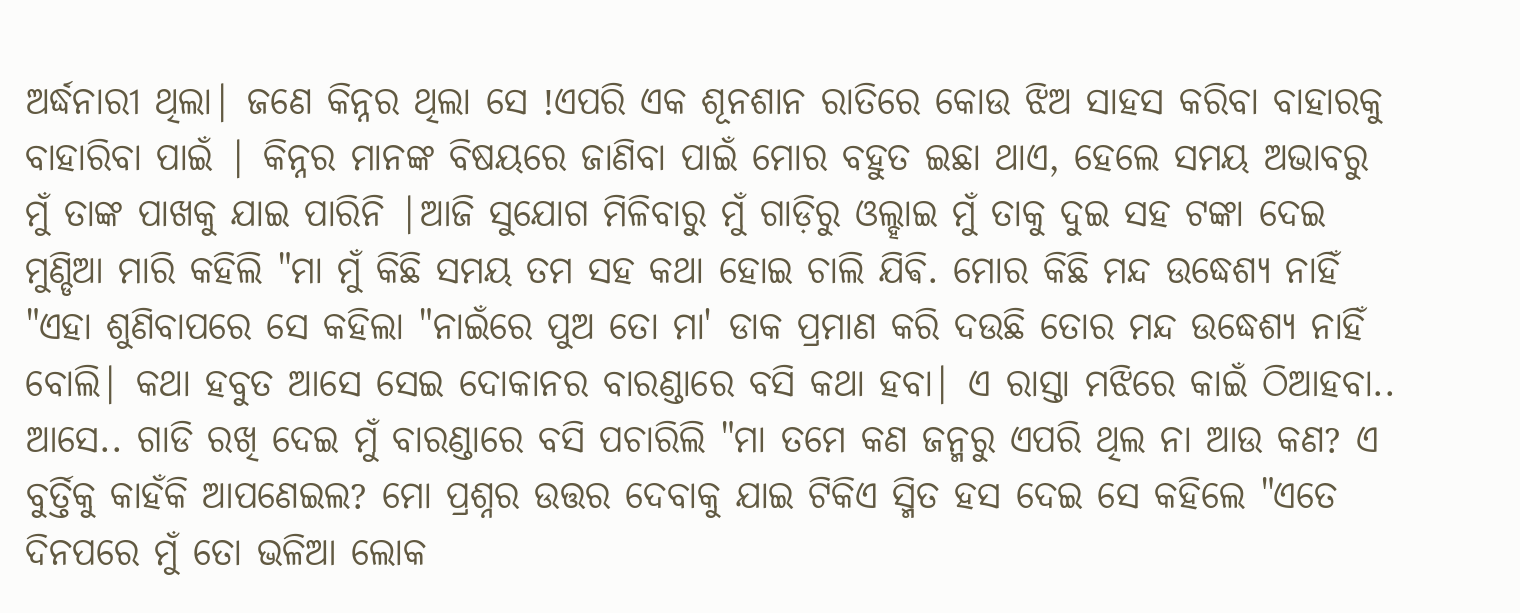ଅର୍ଦ୍ଧନାରୀ ଥିଲା| ଜଣେ କିନ୍ନର ଥିଲା ସେ !ଏପରି ଏକ ଶୂନଶାନ ରାତିରେ କୋଉ ଝିଅ ସାହସ କରିବା ବାହାରକୁ ବାହାରିବା ପାଇଁ | କିନ୍ନର ମାନଙ୍କ ବିଷୟରେ ଜାଣିବା ପାଇଁ ମୋର ବହୁତ ଇଛା ଥାଏ, ହେଲେ ସମୟ ଅଭାବରୁ ମୁଁ ତାଙ୍କ ପାଖକୁ ଯାଇ ପାରିନି |ଆଜି ସୁଯୋଗ ମିଳିବାରୁ ମୁଁ ଗାଡ଼ିରୁ ଓଲ୍ହାଇ ମୁଁ ତାକୁ ଦୁଇ ସହ ଟଙ୍କା ଦେଇ ମୁଣ୍ଡିଆ ମାରି କହିଲି "ମା ମୁଁ କିଛି ସମୟ ତମ ସହ କଥା ହୋଇ ଚାଲି ଯିଵି. ମୋର କିଛି ମନ୍ଦ ଉଦ୍ଧେଶ୍ୟ ନାହିଁ "ଏହା ଶୁଣିବାପରେ ସେ କହିଲା "ନାଇଁରେ ପୁଅ ତୋ ମା' ଡାକ ପ୍ରମାଣ କରି ଦଉଛି ତୋର ମନ୍ଦ ଉଦ୍ଧେଶ୍ୟ ନାହିଁ ବୋଲି| କଥା ହବୁତ ଆସେ ସେଇ ଦୋକାନର ବାରଣ୍ଡାରେ ବସି କଥା ହବା| ଏ ରାସ୍ତା ମଝିରେ କାଇଁ ଠିଆହବା.. ଆସେ.. ଗାଡି ରଖି ଦେଇ ମୁଁ ବାରଣ୍ଡାରେ ବସି ପଚାରିଲି "ମା ତମେ କଣ ଜନ୍ମରୁ ଏପରି ଥିଲ ନା ଆଉ କଣ? ଏ ବୁର୍ତ୍ତିକୁ କାହଁକି ଆପଣେଇଲ? ମୋ ପ୍ରଶ୍ନର ଉତ୍ତର ଦେବାକୁ ଯାଇ ଟିକିଏ ସ୍ମିତ ହସ ଦେଇ ସେ କହିଲେ "ଏତେ ଦିନପରେ ମୁଁ ତୋ ଭଳିଆ ଲୋକ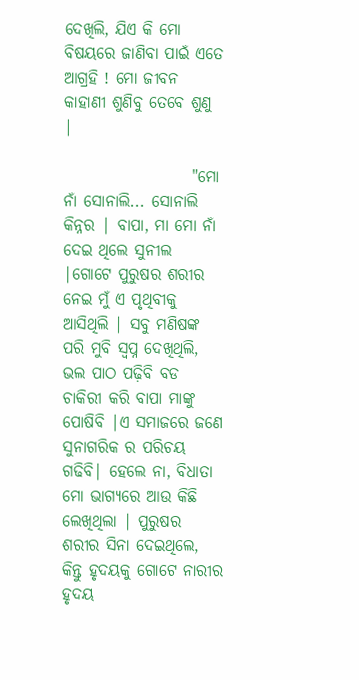ଦେଖିଲି, ଯିଏ କି ମୋ ବିଷୟରେ ଜାଣିବା ପାଇଁ ଏତେ ଆଗ୍ରହି ! ମୋ ଜୀବନ କାହାଣୀ ଶୁଣିବୁ ତେବେ ଶୁଣୁ |

                    "ମୋ ନାଁ ସୋନାଲି... ସୋନାଲି କିନ୍ନର | ବାପା, ମା ମୋ ନାଁ ଦେଇ ଥିଲେ ସୁନୀଲ |ଗୋଟେ ପୁରୁଷର ଶରୀର ନେଇ ମୁଁ ଏ ପୃଥିବୀକୁ ଆସିଥିଲି | ସବୁ ମଣିଷଙ୍କ ପରି ମୁବି ସ୍ବପ୍ନ ଦେଖିଥିଲି, ଭଲ ପାଠ ପଢ଼ିବି ବଡ ଚାକିରୀ କରି ବାପା ମାଙ୍କୁ ପୋଷିବି |ଏ ସମାଜରେ ଜଣେ ସୁନାଗରିକ ର ପରିଚୟ ଗଢିବି| ହେଲେ ନା, ବିଧାତା ମୋ ଭାଗ୍ୟରେ ଆଉ କିଛି ଲେଖିଥିଲା | ପୁରୁଷର ଶରୀର ସିନା ଦେଇଥିଲେ, କିନ୍ତୁ ହୃଦୟକୁ ଗୋଟେ ନାରୀର ହୃଦୟ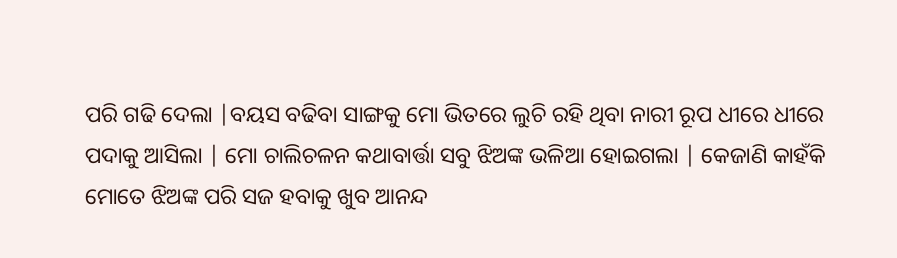ପରି ଗଢି ଦେଲା |ବୟସ ବଢିବା ସାଙ୍ଗକୁ ମୋ ଭିତରେ ଲୁଚି ରହି ଥିବା ନାରୀ ରୂପ ଧୀରେ ଧୀରେ ପଦାକୁ ଆସିଲା | ମୋ ଚାଲିଚଳନ କଥାବାର୍ତ୍ତା ସବୁ ଝିଅଙ୍କ ଭଳିଆ ହୋଇଗଲା | କେଜାଣି କାହଁକି ମୋତେ ଝିଅଙ୍କ ପରି ସଜ ହବାକୁ ଖୁବ ଆନନ୍ଦ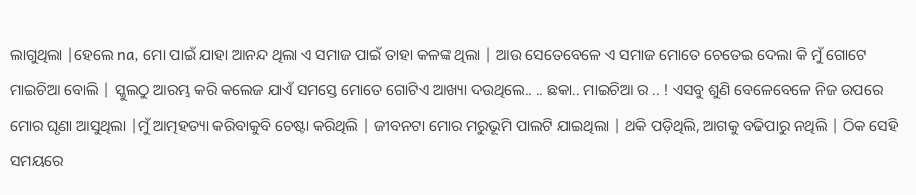ଲାଗୁଥିଲା |ହେଲେ na, ମୋ ପାଇଁ ଯାହା ଆନନ୍ଦ ଥିଲା ଏ ସମାଜ ପାଇଁ ତାହା କଳଙ୍କ ଥିଲା | ଆଉ ସେତେବେଳେ ଏ ସମାଜ ମୋତେ ଚେତେଇ ଦେଲା କି ମୁଁ ଗୋଟେ ମାଇଚିଆ ବୋଲି | ସ୍କୁଲଠୁ ଆରମ୍ଭ କରି କଲେଜ ଯାଏଁ ସମସ୍ତେ ମୋତେ ଗୋଟିଏ ଆଖ୍ୟା ଦଉଥିଲେ.. .. ଛକା.. ମାଇଚିଆ ର .. ! ଏସବୁ ଶୁଣି ବେଳେବେଳେ ନିଜ ଉପରେ ମୋର ଘୃଣା ଆସୁଥିଲା |ମୁଁ ଆତ୍ମହତ୍ୟା କରିବାକୁବି ଚେଷ୍ଟା କରିଥିଲି | ଜୀବନଟା ମୋର ମରୁଭୂମି ପାଲଟି ଯାଇଥିଲା | ଥକି ପଡ଼ିଥିଲି, ଆଗକୁ ବଢିପାରୁ ନଥିଲି | ଠିକ ସେହି ସମୟରେ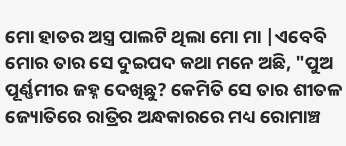ମୋ ହାତର ଅସ୍ତ୍ର ପାଲଟି ଥିଲା ମୋ ମା |ଏବେବି ମୋର ତାର ସେ ଦୁଇପଦ କଥା ମନେ ଅଛି, "ପୁଅ ପୂର୍ଣ୍ଣମୀର ଜହ୍ନ ଦେଖିଛୁ? କେମିତି ସେ ତାର ଶୀତଳ ଜ୍ୟୋତିରେ ରାତ୍ରିର ଅନ୍ଧକାରରେ ମଧ୍ୟ ରୋମାଞ୍ଚ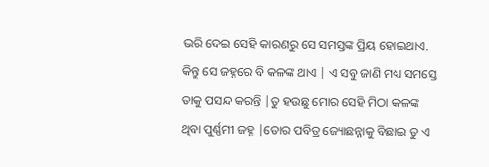ଭରି ଦେଇ ସେହି କାରଣରୁ ସେ ସମସ୍ତଙ୍କ ପ୍ରିୟ ହୋଇଥାଏ. କିନ୍ତୁ ସେ ଜହ୍ନରେ ବି କଳଙ୍କ ଥାଏ | ଏ ସବୁ ଜାଣି ମଧ୍ୟ ସମସ୍ତେ ତାକୁ ପସନ୍ଦ କରନ୍ତି |ତୁ ହଉଛୁ ମୋର ସେହି ମିଠା କଳଙ୍କ ଥିବା ପୁର୍ଣ୍ଣମୀ ଜହ୍ନ |ତୋର ପବିତ୍ର ଜ୍ୟୋଛନ୍ନାକୁ ବିଛାଇ ତୁ ଏ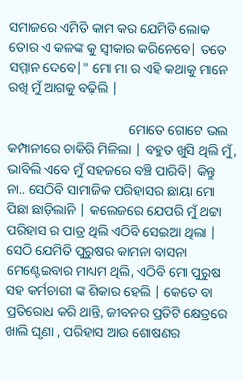ସମାଜରେ ଏମିତି କାମ କର ଯେମିତି ଲୋକ ତୋର ଏ କଳଙ୍କ କୁ ସ୍ୱୀକାର କରିନେବେ| ତତେ ସମ୍ମାନ ଦେବେ|" ମୋ ମା ର ଏହି କଥାକୁ ମାନେ ରଖି ମୁଁ ଆଗକୁ ବଢ଼ିଲି |

                                    ମୋତେ ଗୋଟେ ଭଲ କମ୍ପାନୀରେ ଚାକିରି ମିଳିଲା | ବହୁତ ଖୁସି ଥିଲି ମୁଁ, ଭାବିଲି ଏବେ ମୁଁ ସହଜରେ ବଞ୍ଚି ପାରିବି| କିନ୍ତୁ ନା.. ସେଠିବି ସାମାଜିକ ପରିହାସର ଛାୟା ମୋ ପିଛା ଛାଡ଼ିଲାନି | କଲେଜରେ ଯେପରି ମୁଁ ଥଟ୍ଟା ପରିହାସ ର ପାତ୍ର ଥିଲି ଏଠିବି ସେଇଆ ଥିଲା | ସେଠି ଯେମିତି ପୁରୁଷର କାମନା ବାସନା ମେଣ୍ଟେଇବାର ମାଧ୍ୟମ ଥିଲି, ଏଠିବି ମୋ ପୁରୁଷ ସହ କର୍ମଚାରୀ ଙ୍କ ଶିକାର ହେଲି | କେତେ ବା ପ୍ରତିରୋଧ କରି ଥାନ୍ତି, ଜୀବନର ପ୍ରତିଟି କ୍ଷେତ୍ରରେ ଖାଲି ଘୃଣା , ପରିହାସ ଆଉ ଶୋଷଣର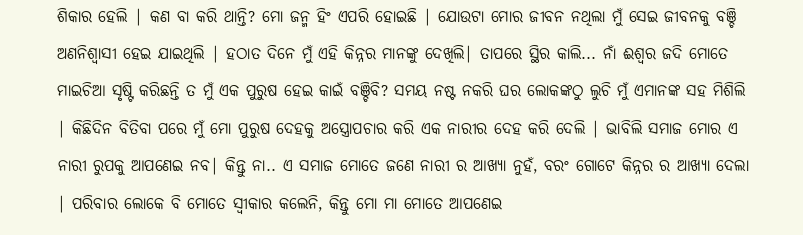ଶିକାର ହେଲି | କଣ ବା କରି ଥାନ୍ତି? ମୋ ଜନ୍ମ ହିଂ ଏପରି ହୋଇଛି | ଯୋଉଟା ମୋର ଜୀବନ ନଥିଲା ମୁଁ ସେଇ ଜୀବନକୁ ବଞ୍ଚି ଅଣନିଶ୍ୱାସୀ ହେଇ ଯାଇଥିଲି | ହଠାତ ଦିନେ ମୁଁ ଏହି କିନ୍ନର ମାନଙ୍କୁ ଦେଖିଲି| ତାପରେ ସ୍ଥିର କାଲି... ନାଁ ଈଶ୍ୱର ଜଦି ମୋତେ ମାଇଚିଆ ସୃଷ୍ଟି କରିଛନ୍ତି ତ ମୁଁ ଏକ ପୁରୁଷ ହେଇ କାଇଁ ବଞ୍ଚିବି? ସମୟ ନଷ୍ଟ ନକରି ଘର ଲୋକଙ୍କଠୁ ଲୁଚି ମୁଁ ଏମାନଙ୍କ ସହ ମିଶିଲି | କିଛିଦିନ ବିତିବା ପରେ ମୁଁ ମୋ ପୁରୁଷ ଦେହକୁ ଅସ୍ତ୍ରୋପଚାର କରି ଏକ ନାରୀର ଦେହ କରି ଦେଲି | ଭାବିଲି ସମାଜ ମୋର ଏ ନାରୀ ରୁପକୁ ଆପଣେଇ ନବ| କିନ୍ତୁ ନା.. ଏ ସମାଜ ମୋତେ ଜଣେ ନାରୀ ର ଆଖ୍ୟା ନୁହଁ, ବରଂ ଗୋଟେ କିନ୍ନର ର ଆଖ୍ୟା ଦେଲା | ପରିବାର ଲୋକେ ବି ମୋତେ ସ୍ୱୀକାର କଲେନି, କିନ୍ତୁ ମୋ ମା ମୋତେ ଆପଣେଇ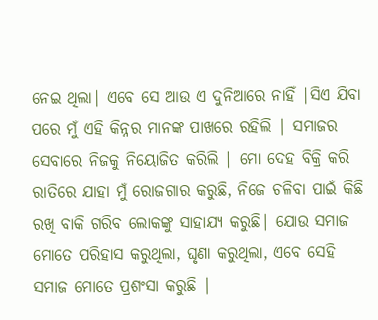ନେଇ ଥିଲା| ଏବେ ସେ ଆଉ ଏ ଦୁନିଆରେ ନାହିଁ |ସିଏ ଯିବା ପରେ ମୁଁ ଏହି କିନ୍ନର ମାନଙ୍କ ପାଖରେ ରହିଲି | ସମାଜର ସେବାରେ ନିଜକୁ ନିୟୋଜିତ କରିଲି | ମୋ ଦେହ ବିକ୍ରି କରି ରାତିରେ ଯାହା ମୁଁ ରୋଜଗାର କରୁଛି, ନିଜେ ଚଳିବା ପାଇଁ କିଛି ରଖି ବାକି ଗରିବ ଲୋକଙ୍କୁ ସାହାଯ୍ୟ କରୁଛି| ଯୋଉ ସମାଜ ମୋତେ ପରିହାସ କରୁଥିଲା, ଘୃଣା କରୁଥିଲା, ଏବେ ସେହି ସମାଜ ମୋତେ ପ୍ରଶଂସା କରୁଛି |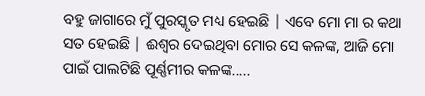ବହୁ ଜାଗାରେ ମୁଁ ପୁରସ୍କୃତ ମଧ୍ୟ ହେଇଛି | ଏବେ ମୋ ମା ର କଥା ସତ ହେଇଛି | ଈଶ୍ୱର ଦେଇଥିବା ମୋର ସେ କଳଙ୍କ, ଆଜି ମୋ ପାଇଁ ପାଲଟିଛି ପୂର୍ଣ୍ଣମୀର କଳଙ୍କ.....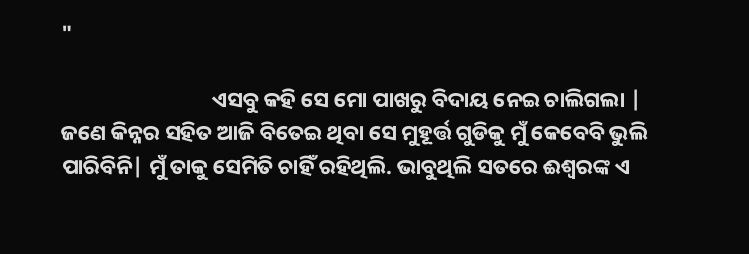"

                               ଏସବୁ କହି ସେ ମୋ ପାଖରୁ ବିଦାୟ ନେଇ ଚାଲିଗଲା | ଜଣେ କିନ୍ନର ସହିତ ଆଜି ବିତେଇ ଥିବା ସେ ମୁହୂର୍ତ୍ତ ଗୁଡିକୁ ମୁଁ କେବେବି ଭୁଲି ପାରିବିନି| ମୁଁ ତାକୁ ସେମିତି ଚାହିଁ ରହିଥିଲି. ଭାବୁଥିଲି ସତରେ ଈଶ୍ୱରଙ୍କ ଏ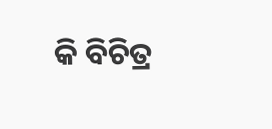କି ବିଚିତ୍ର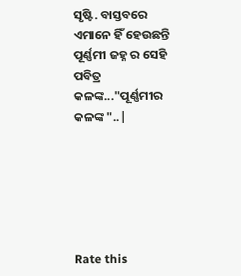ସୃଷ୍ଟି. ବାସ୍ତବରେ ଏମାନେ ହିଁ ହେଉଛନ୍ତି ପୂର୍ଣ୍ଣମୀ ଜହ୍ନ ର ସେହି ପବିତ୍ର କଳଙ୍କ..."ପୂର୍ଣ୍ଣମୀର କଳଙ୍କ "..|






Rate this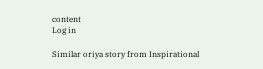content
Log in

Similar oriya story from Inspirational